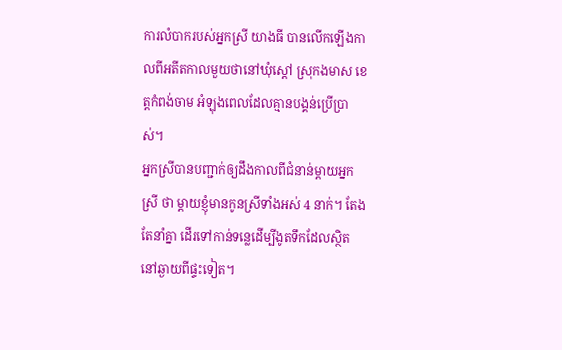ការលំបាករបស់អ្នកស្រី យាងធី បានលើកឡើងកាលពីអតីតកាលមួយថានៅឃុំស្ដៅ ស្រុកងមាស ខេត្តកំពង់ចាម អំឡុងពេលដែលគ្មានបង្គន់ប្រើប្រាស់។
អ្នកស្រីបានបញ្ជាក់ឲ្យដឹងកាលពីជំនាន់ម្ដាយអ្នកស្រី ថា ម្ដាយខ្ញុំមានកូនស្រីទាំងអស់ 4 នាក់។ តែងតែនាំគ្នា ដើរទៅកាន់ទន្លេដើម្បីងូតទឹកដែលស្ថិតនៅឆ្ងាយពីផ្ទះទៀត។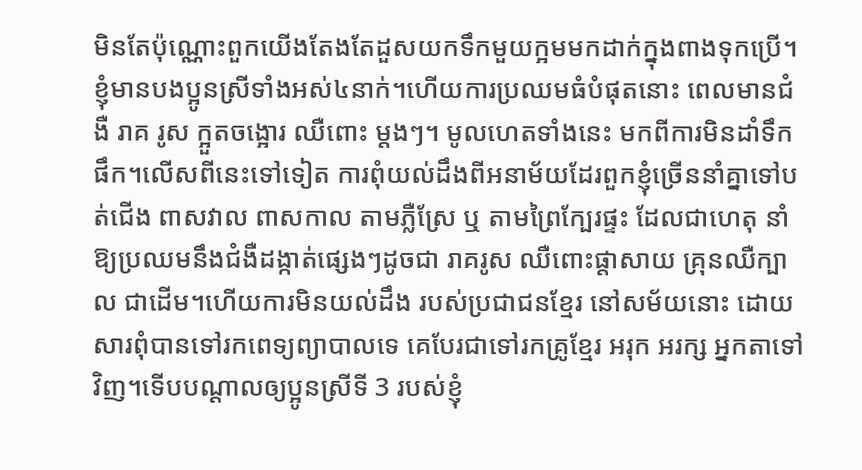មិនតែប៉ុណ្ណោះពួកយើងតែងតែដួសយកទឹកមួយក្អមមកដាក់ក្នុងពាងទុកប្រើ។ខ្ញុំមានបងប្អូនស្រីទាំងអស់៤នាក់។ហើយការប្រឈមធំបំផុតនោះ ពេលមានជំងឺ រាគ រូស ក្អួតចង្អោរ ឈឺពោះ ម្តងៗ។ មូលហេតទាំងនេះ មកពីការមិនដាំទឹក ផឹក។លើសពីនេះទៅទៀត ការពុំយល់ដឹងពីអនាម័យដែរពួកខ្ញុំច្រើននាំគ្នាទៅបត់ជើង ពាសវាល ពាសកាល តាមភ្លឺស្រែ ឬ តាមព្រៃក្បែរផ្ទះ ដែលជាហេតុ នាំឱ្យប្រឈមនឹងជំងឺដង្កាត់ផ្សេងៗដូចជា រាគរូស ឈឺពោះផ្ដាសាយ គ្រុនឈឺក្បាល ជាដើម។ហើយការមិនយល់ដឹង របស់ប្រជាជនខ្មែរ នៅសម័យនោះ ដោយសារពុំបានទៅរកពេទ្យព្យាបាលទេ គេបែរជាទៅរកគ្រូខ្មែរ អរុក អរក្ស អ្នកតាទៅវិញ។ទើបបណ្ដាលឲ្យប្អូនស្រីទី 3 របស់ខ្ញុំ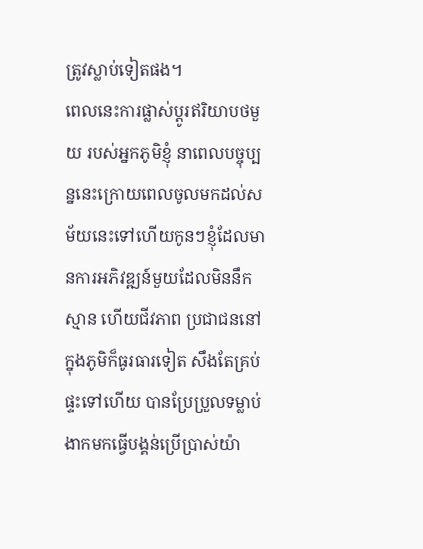ត្រូវស្លាប់ទៀតផង។
ពេលនេះការផ្លាស់ប្ដូរឥរិយាបថមួយ របស់អ្នកភូមិខ្ញុំ នាពេលបច្ចុប្បន្ននេះក្រោយពេលចូលមកដល់សម័យនេះទៅហើយកូនៗខ្ញុំដែលមានការអភិវឌ្ឍន៍មួយដែលមិននឹកស្មាន ហើយជីវភាព ប្រជាជននៅក្នុងភូមិក៏ធូរធារទៀត សឹងតែគ្រប់ផ្ទះទៅហើយ បានប្រែប្រួលទម្លាប់ងាកមកធ្វើបង្គន់ប្រើប្រាស់យ៉ា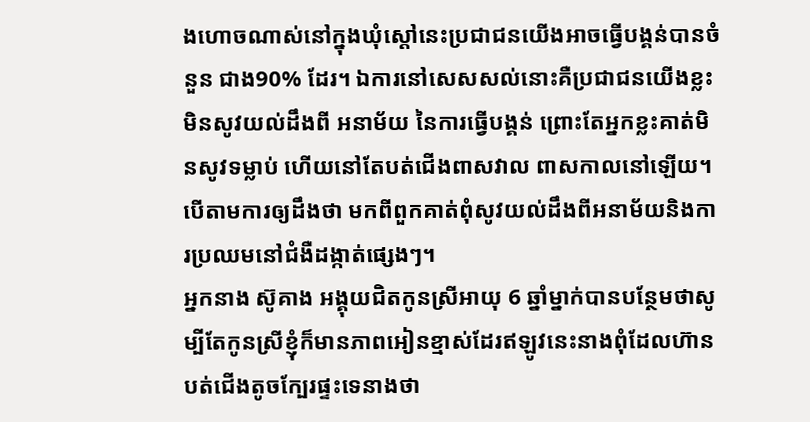ងហោចណាស់នៅក្នុងឃុំស្ដៅនេះប្រជាជនយើងអាចធ្វើបង្គន់បានចំនួន ជាង90% ដែរ។ ឯការនៅសេសសល់នោះគឺប្រជាជនយើងខ្លះ មិនសូវយល់ដឹងពី អនាម័យ នៃការធ្វើបង្គន់ ព្រោះតែអ្នកខ្លះគាត់មិនសូវទម្លាប់ ហើយនៅតែបត់ជើងពាសវាល ពាសកាលនៅឡើយ។ បើតាមការឲ្យដឹងថា មកពីពួកគាត់ពុំសូវយល់ដឹងពីអនាម័យនិងការប្រឈមនៅជំងឺដង្កាត់ផ្សេងៗ។
អ្នកនាង ស៊ូគាង អង្គុយជិតកូនស្រីអាយុ 6 ឆ្នាំម្នាក់បានបន្ថែមថាសូម្បីតែកូនស្រីខ្ញុំក៏មានភាពអៀនខ្មាស់ដែរឥឡូវនេះនាងពុំដែលហ៊ានបត់ជើងតូចក្បែរផ្ទះទេនាងថា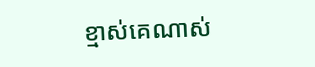ខ្មាស់គេណាស់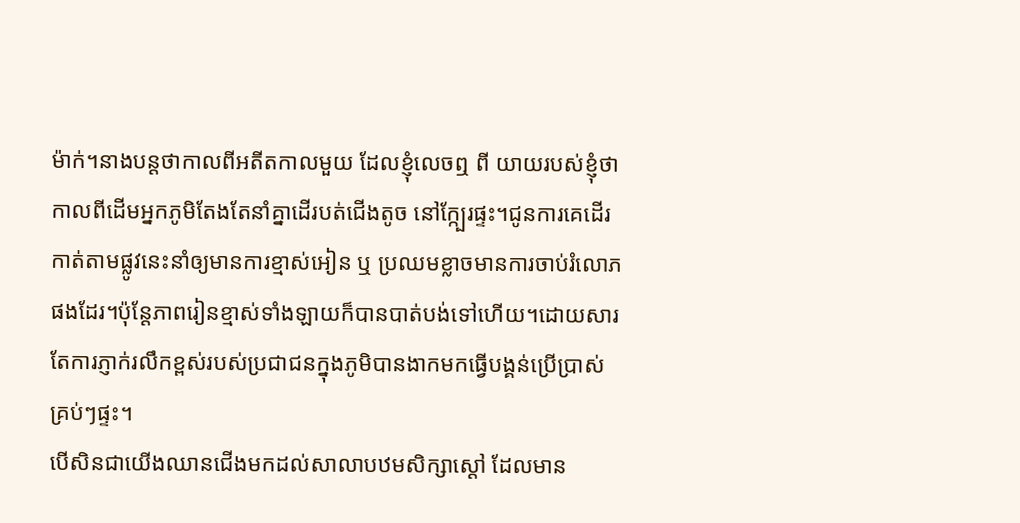ម៉ាក់។នាងបន្តថាកាលពីអតីតកាលមួយ ដែលខ្ញុំលេចឮ ពី យាយរបស់ខ្ញុំថា កាលពីដើមអ្នកភូមិតែងតែនាំគ្នាដើរបត់ជើងតូច នៅក្ក្បែរផ្ទះ។ជូនការគេដើរកាត់តាមផ្លូវនេះនាំឲ្យមានការខ្មាស់អៀន ឬ ប្រឈមខ្លាចមានការចាប់រំលោភផងដែរ។ប៉ុន្តែភាពរៀនខ្មាស់ទាំងឡាយក៏បានបាត់បង់ទៅហើយ។ដោយសារតែការភ្ញាក់រលឹកខ្ពស់របស់ប្រជាជនក្នុងភូមិបានងាកមកធ្វើបង្គន់ប្រើប្រាស់គ្រប់ៗផ្ទះ។
បើសិនជាយើងឈានជើងមកដល់សាលាបឋមសិក្សាស្ដៅ ដែលមាន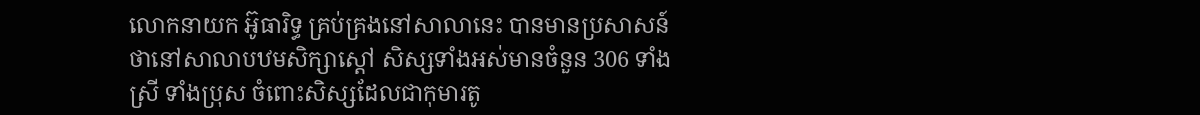លោកនាយក អ៊ូធារិទ្ធ គ្រប់គ្រងនៅសាលានេះ បានមានប្រសាសន៍ថានៅសាលាបឋមសិក្សាស្ដៅ សិស្សទាំងអស់មានចំនួន 306 ទាំងស្រី ទាំងប្រុស ចំពោះសិស្សដែលជាកុមារតូ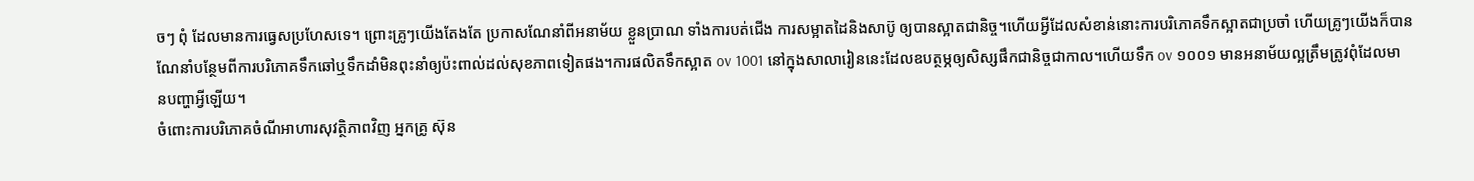ចៗ ពុំ ដែលមានការធ្វេសប្រហែសទេ។ ព្រោះគ្រូៗយើងតែងតែ ប្រកាសណែនាំពីអនាម័យ ខ្លួនប្រាណ ទាំងការបត់ជើង ការសម្អាតដៃនិងសាប៊ូ ឲ្យបានស្អាតជានិច្ច។ហើយអ្វីដែលសំខាន់នោះការបរិភោគទឹកស្អាតជាប្រចាំ ហើយគ្រូៗយើងក៏បានណែនាំបន្ថែមពីការបរិភោគទឹកឆៅឬទឹកដាំមិនពុះនាំឲ្យប៉ះពាល់ដល់សុខភាពទៀតផង។ការផលិតទឹកស្អាត ov 1001 នៅក្នុងសាលារៀននេះដែលឧបត្ថម្ភឲ្យសិស្សផឹកជានិច្ចជាកាល។ហើយទឹក ov ១០០១ មានអនាម័យល្អត្រឹមត្រូវពុំដែលមានបញ្ហាអ្វីឡើយ។
ចំពោះការបរិភោគចំណីអាហារសុវត្ថិភាពវិញ អ្នកគ្រូ ស៊ុន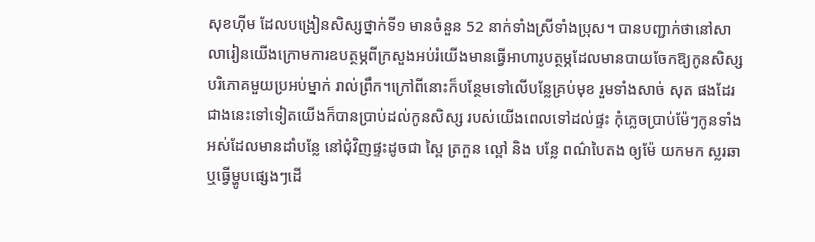សុខហុីម ដែលបង្រៀនសិស្សថ្នាក់ទី១ មានចំនួន 52 នាក់ទាំងស្រីទាំងប្រុស។ បានបញ្ជាក់ថានៅសាលារៀនយើងក្រោមការឧបត្ថម្ភពីក្រសួងអប់រំយើងមានធ្វើអាហារូបត្ថម្ភដែលមានបាយចែកឱ្យកូនសិស្សបរិភោគមួយប្រអប់ម្នាក់ រាល់ព្រឹក។ក្រៅពីនោះក៏បន្ថែមទៅលើបន្លែគ្រប់មុខ រួមទាំងសាច់ សុត ផងដែរ ជាងនេះទៅទៀតយើងក៏បានប្រាប់ដល់កូនសិស្ស របស់យើងពេលទៅដល់ផ្ទះ កុំភ្លេចប្រាប់ម៉ែៗកូនទាំងអស់ដែលមានដាំបន្លែ នៅជុំវិញផ្ទះដូចជា ស្ពៃ ត្រកួន ល្ពៅ និង បន្លែ ពណ៌បៃតង ឲ្យម៉ែ យកមក ស្លរឆា ឬធ្វើម្ហូបផ្សេងៗដើ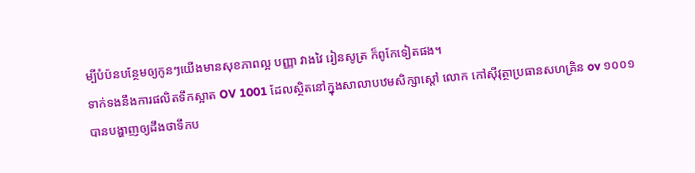ម្បីបំប៉នបន្ថែមឲ្យកូនៗយើងមានសុខភាពល្អ បញ្ញា វាងវៃ រៀនសូត្រ ក៏ពូកែទៀតផង។
ទាក់ទងនឹងការផលិតទឹកស្អាត OV 1001 ដែលស្ថិតនៅក្នុងសាលាបឋមសិក្សាស្ដៅ លោក កៅស៊ីវុត្ថាប្រធានសហគ្រិន ov ១០០១បានបង្ហាញឲ្យដឹងថាទឹកប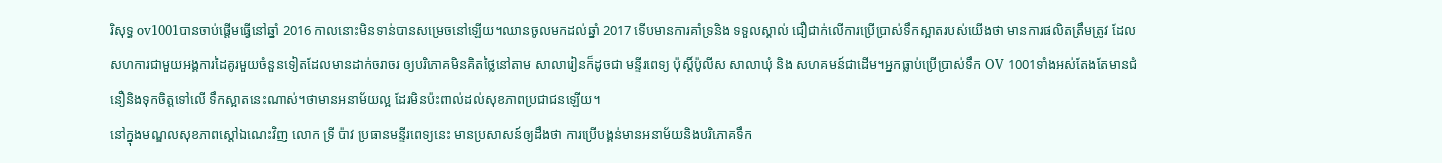រិសុទ្ធ ov1001បានចាប់ផ្ដើមធ្វើនៅឆ្នាំ 2016 កាលនោះមិនទាន់បានសម្រេចនៅឡើយ។ឈានចូលមកដល់ឆ្នាំ 2017 ទើបមានការគាំទ្រនិង ទទួលស្គាល់ ជឿជាក់លើការប្រើប្រាស់ទឹកស្អាតរបស់យើងថា មានការផលិតត្រឹមត្រូវ ដែលសហការជាមួយអង្គការដៃគូរមួយចំនួនទៀតដែលមានដាក់ចរាចរ ឲ្យបរិភោគមិនគិតថ្លៃនៅតាម សាលារៀនក៏ដូចជា មន្ទីរពេទ្យ ប៉ុស្តិ៍ប៉ូលីស សាលាឃុំ និង សហគមន៍ជាដើម។អ្នកធ្លាប់ប្រើប្រាស់ទឹក OV 1001ទាំងអស់តែងតែមានជំនឿនិងទុកចិត្តទៅលើ ទឹកស្អាតនេះណាស់។ថាមានអនាម័យល្អ ដែរមិនប៉ះពាល់ដល់សុខភាពប្រជាជនឡើយ។
នៅក្នុងមណ្ឌលសុខភាពស្ដៅឯណេះវិញ លោក ទ្រី ប៉ាវ ប្រធានមន្ទីរពេទ្យនេះ មានប្រសាសន៍ឲ្យដឹងថា ការប្រើបង្គន់មានអនាម័យនិងបរិភោគទឹក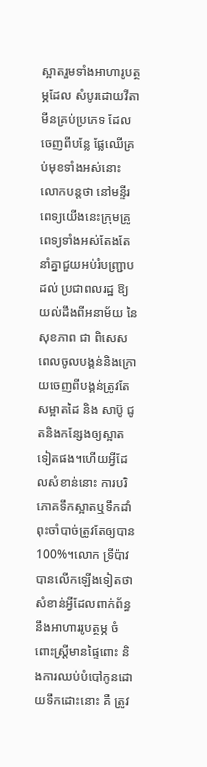ស្អាតរួមទាំងអាហារូបត្ថម្ភដែល សំបូរដោយវីតាមីនគ្រប់ប្រភេទ ដែលចេញពីបន្លែ ផ្លែឈើគ្រប់មុខទាំងអស់នោះ លោកបន្តថា នៅមន្ទីរពេទ្យយើងនេះក្រុមគ្រូពេទ្យទាំងអស់តែងតែនាំគ្នាជួយអប់រំបញ្ជ្រាប ដល់ ប្រជាពលរដ្ឋ ឱ្យយល់ដឹងពីអនាម័យ នៃ សុខភាព ជា ពិសេស ពេលចូលបង្គន់និងក្រោយចេញពីបង្គន់ត្រូវតែសម្អាតដៃ និង សាប៊ូ ជូតនិងកន្សែងឲ្យស្អាតទៀតផង។ហើយអ្វីដែលសំខាន់នោះ ការបរិភោគទឹកស្អាតឬទឹកដាំពុះចាំបាច់ត្រូវតែឲ្យបាន 100%។លោក ទ្រីប៉ាវ បានលើកឡើងទៀតថា សំខាន់អ្វីដែលពាក់ព័ន្ធនឹងអាហាររូបត្ថម្ភ ចំពោះស្ត្រីមានផ្ទៃពោះ និងការឈប់បំបៅកូនដោយទឹកដោះនោះ គឺ ត្រូវ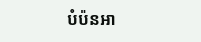បំប៉នអា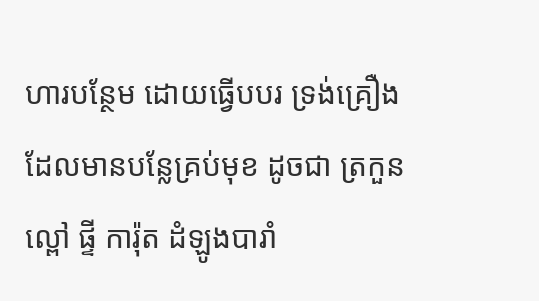ហារបន្ថែម ដោយធ្វើបបរ ទ្រង់គ្រឿងដែលមានបន្លែគ្រប់មុខ ដូចជា ត្រកួន ល្ពៅ ផ្ទី ការ៉ុត ដំឡូងបារាំ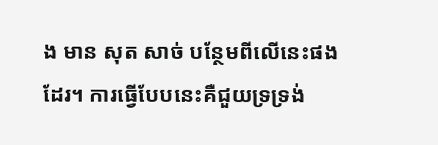ង មាន សុត សាច់ បន្ថែមពីលើនេះផងដែរ។ ការធ្វើបែបនេះគឺជួយទ្រទ្រង់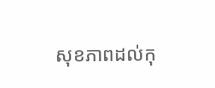សុខភាពដល់កុ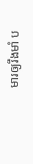មារឲ្យរឹងមាំ ប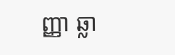ញ្ញា ឆ្លា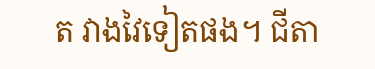ត វាងវៃទៀតផង។ ជីតា